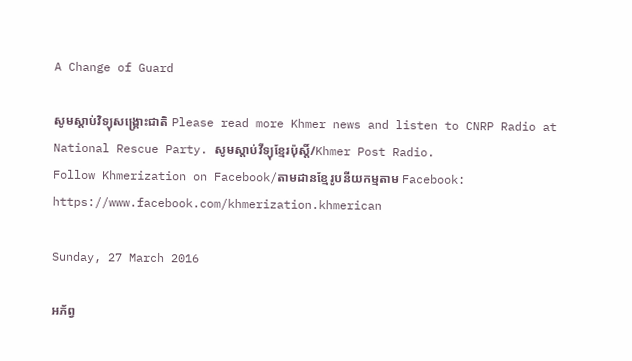A Change of Guard

សូមស្តាប់វិទ្យុសង្គ្រោះជាតិ Please read more Khmer news and listen to CNRP Radio at National Rescue Party. សូមស្តាប់វីទ្យុខ្មែរប៉ុស្តិ៍/Khmer Post Radio.
Follow Khmerization on Facebook/តាមដានខ្មែរូបនីយកម្មតាម Facebook: https://www.facebook.com/khmerization.khmerican

Sunday, 27 March 2016

អភ័ព្វ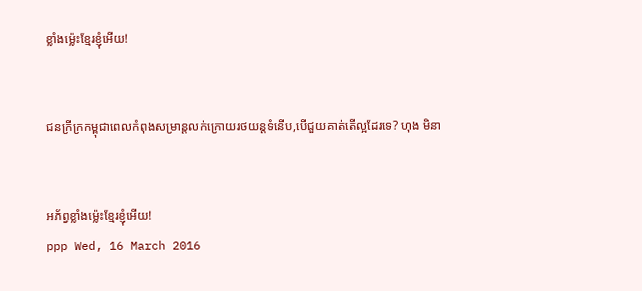ខ្លាំងម្ល៉េះខ្មែរខ្ញុំអើយ!


ជនក្រីក្រកម្ពុជាពេលកំពុងសម្រាន្តលក់ក្រោយរថយន្តទំនើប,បើជួយគាត់តើល្អដែរទេ? ហុង មិនា


អភ័ព្វខ្លាំងម្ល៉េះខ្មែរខ្ញុំអើយ!
ppp Wed, 16 March 2016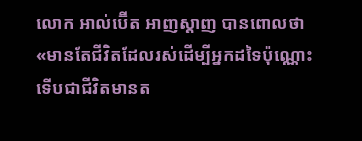លោក អាល់ប៊ើត អាញស្ដាញ បានពោលថា «មានតែជីវិតដែលរស់ដើម្បីអ្នកដទៃប៉ុណ្ណោះទើបជាជីវិតមានត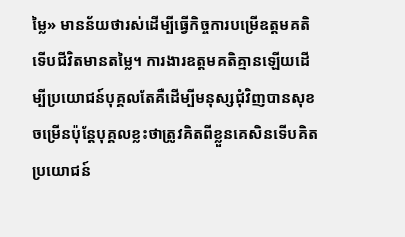ម្លៃ» មានន័យថារស់ដើម្បីធ្វើកិច្ចការបម្រើឧត្ដមគតិទើបជីវិតមានតម្លៃ។ ការងារឧត្ដមគតិគ្មានឡើយដើម្បីប្រយោជន៍បុគ្គលតែគឺដើម្បីមនុស្សជុំវិញបានសុខចម្រើនប៉ុន្ដែបុគ្គលខ្លះថាត្រូវគិតពីខ្លួនគេសិនទើបគិតប្រយោជន៍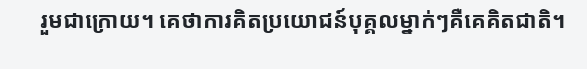រួមជាក្រោយ។ គេថាការគិតប្រយោជន៍បុគ្គលម្នាក់ៗគឺគេគិតជាតិ។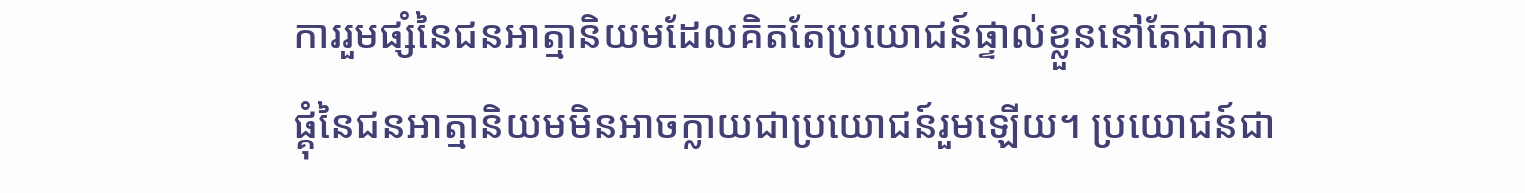ការរួមផ្សំនៃជនអាត្មានិយមដែលគិតតែប្រយោជន៍ផ្ទាល់ខ្លួននៅតែជាការផ្គុំនៃជនអាត្មានិយមមិនអាចក្លាយជាប្រយោជន៍រួមឡើយ។ ប្រយោជន៍ជា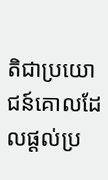តិជាប្រយោជន៍គោលដែលផ្ដល់ប្រ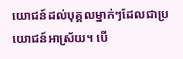យោជន៍ដល់បុគ្គលម្នាក់ៗដែលជាប្រយោជន៍អាស្រ័យ។ បើ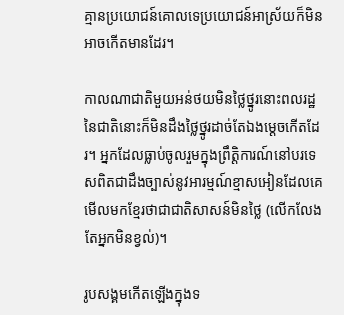គ្មានប្រយោជន៍គោលទេប្រយោជន៍អាស្រ័យក៏មិនអាចកើតមានដែរ។

កាលណាជាតិមួយអន់ថយមិនថ្លៃថ្នូរនោះពលរដ្ឋនៃជាតិនោះក៏មិនដឹងថ្លៃថ្នូរដាច់តែឯងម្ដេចកើតដែរ។ អ្នកដែលធ្លាប់ចូលរួមក្នុងព្រឹត្តិការណ៍នៅបរទេសពិតជាដឹងច្បាស់នូវអារម្មណ៍ខ្មាសអៀនដែលគេមើលមកខ្មែរថាជាជាតិសាសន៍មិនថ្លៃ (លើកលែងតែអ្នកមិនខ្វល់)។

រូបសង្គមកើតឡើងក្នុងទ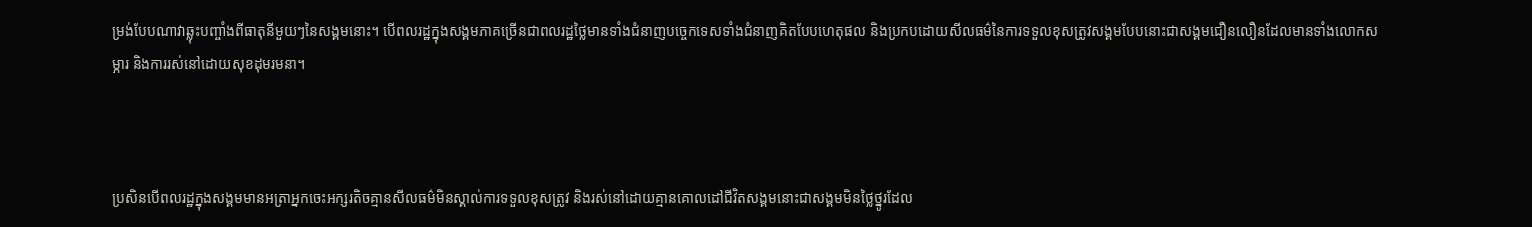ម្រង់បែបណាវាឆ្លុះបញ្ចាំងពីធាតុនីមួយៗនៃសង្គមនោះ។ បើពលរដ្ឋក្នុងសង្គមភាគច្រើនជាពលរដ្ឋថ្លៃមានទាំងជំនាញបច្ចេកទេសទាំងជំនាញគិតបែបហេតុផល និងប្រកបដោយសីលធម៌នៃការទទួលខុសត្រូវសង្គមបែបនោះជាសង្គមជឿនលឿនដែលមានទាំងលោកសម្ភារ និងការរស់នៅដោយសុខដុមរមនា។



ប្រសិនបើពលរដ្ឋក្នុងសង្គមមានអត្រាអ្នកចេះអក្សរតិចគ្មានសីលធម៌មិនស្គាល់ការទទួលខុសត្រូវ និងរស់នៅដោយគ្មានគោលដៅជីវិតសង្គមនោះជាសង្គមមិនថ្លៃថ្នូរដែល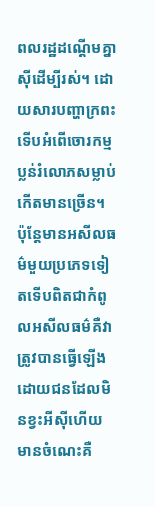ពលរដ្ឋដណ្តើមគ្នាស៊ីដើម្បីរស់។ ដោយសារបញ្ហាក្រពះទើបអំពើចោរកម្មប្លន់រំលោភសម្លាប់កើតមានច្រើន។ ប៉ុន្តែមានអសីលធម៌មួយប្រភេទទៀតទើបពិតជាកំពូលអសីលធម៌គឺវាត្រូវបានធ្វើឡើងដោយជនដែលមិនខ្វះអីស៊ីហើយមានចំណេះគឺ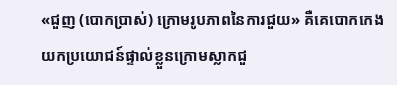«ជួញ (បោកប្រាស់) ក្រោមរូបភាពនៃការជួយ» គឺគេបោកកេងយកប្រយោជន៍ផ្ទាល់ខ្លួនក្រោមស្លាកជួ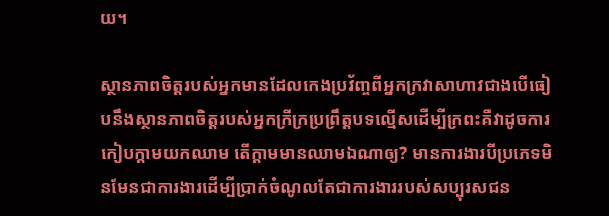យ។

ស្ថានភាពចិត្ដរបស់អ្នកមានដែលកេងប្រវ័ញ្ចពីអ្នកក្រវាសាហាវជាងបើធៀបនឹងស្ថានភាពចិត្ដរបស់អ្នកក្រីក្រប្រព្រឹត្ដបទល្មើសដើម្បីក្រពះគឺវាដូចការកៀបក្ដាមយកឈាម តើក្ដាមមានឈាមឯណាឲ្យ? មានការងារបីប្រភេទមិនមែនជាការងារដើម្បីប្រាក់ចំណូលតែជាការងាររបស់សប្បុរសជន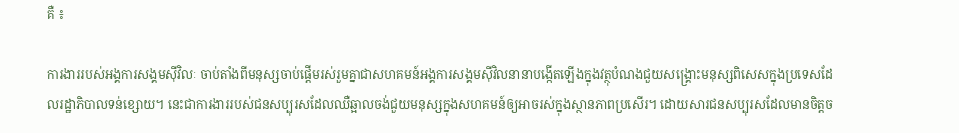គឺ ៖

ការងាររបស់អង្គការសង្គមស៊ីវិលៈ ចាប់តាំងពីមនុស្សចាប់ផ្តើមរស់រួមគ្នាជាសហគមន៍អង្គការសង្គមស៊ីវិលនានាបង្កើតឡើងក្នុងវត្ថុបំណងជួយសង្គ្រោះមនុស្សពិសេសក្នុងប្រទេសដែលរដ្ឋាភិបាលទន់ខ្សោយ។ នេះជាការងាររបស់ជនសប្បុរសដែលឈឺឆ្អាលចង់ជួយមនុស្សក្នុងសហគមន៍ឲ្យអាចរស់ក្នុងស្ថានភាពប្រសើរ។ ដោយសារជនសប្បុរសដែលមានចិត្ដច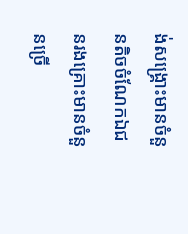ង់សង្គ្រោះមានចំនួនតិចចំណែកឯជនរងគ្រោះមានចំនួនច្រើ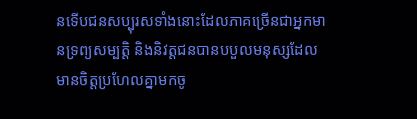នទើបជនសប្បុរសទាំងនោះដែលភាគច្រើនជាអ្នកមានទ្រព្យសម្បត្តិ និងនិវត្តជនបានបបួលមនុស្សដែលមានចិត្តប្រហែលគ្នាមកចូ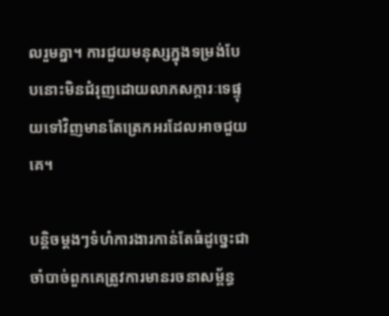លរួមគ្នា។ ការជួយមនុស្សក្នុងទម្រង់បែបនោះមិនជំរុញដោយលាភសក្ការៈទេផ្ទុយទៅវិញមានតែត្រេកអរដែលអាចជួយគេ។

បន្ដិចម្ដងៗទំហំការងារកាន់តែធំដូច្នេះជាចាំបាច់ពួកគេត្រូវការមានរចនាសម័្ពន្ធ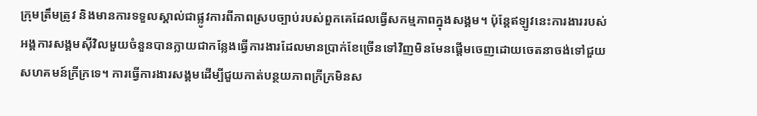ក្រុមត្រឹមត្រូវ និងមានការទទួលស្គាល់ជាផ្លូវការពីភាពស្របច្បាប់របស់ពួកគេដែលធ្វើសកម្មភាពក្នុងសង្គម។ ប៉ុន្តែឥឡូវនេះការងាររបស់អង្គការសង្គមស៊ីវិលមួយចំនួនបានក្លាយជាកន្លែងធ្វើការងារដែលមានប្រាក់ខែច្រើនទៅវិញមិនមែនផ្តើមចេញដោយចេតនាចង់ទៅជួយសហគមន៍ក្រីក្រទេ។ ការធ្វើការងារសង្គមដើម្បីជួយកាត់បន្ថយភាពក្រីក្រមិនស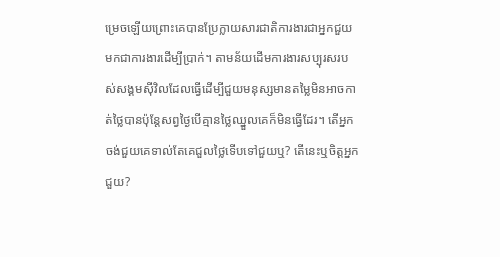ម្រេចឡើយព្រោះគេបានប្រែក្លាយសារជាតិការងារជាអ្នកជួយមកជាការងារដើម្បីប្រាក់។ តាមន័យដើមការងារសប្បុរសរបស់សង្គមស៊ីវិលដែលធ្វើដើម្បីជួយមនុស្សមានតម្លៃមិនអាចកាត់ថ្លៃបានប៉ុន្ដែសព្វថ្ងៃបើគ្មានថ្លៃឈ្នួលគេក៏មិនធ្វើដែរ។ តើអ្នកចង់ជួយគេទាល់តែគេជួលថ្លៃទើបទៅជួយឬ? តើនេះឬចិត្ដអ្នកជួយ?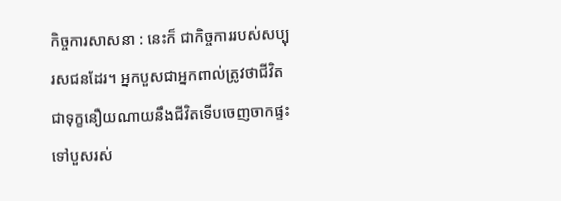កិច្ចការសាសនា : នេះក៏ ជាកិច្ចការរបស់សប្បុរសជនដែរ។ អ្នកបួសជាអ្នកពាល់ត្រូវថាជីវិតជាទុក្ខនឿយណាយនឹងជីវិតទើបចេញចាកផ្ទះទៅបួសរស់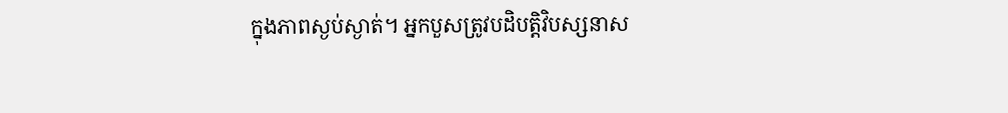ក្នុងភាពស្ងប់ស្ងាត់។ អ្នកបួសត្រូវបដិបត្ដិវិបស្សនាស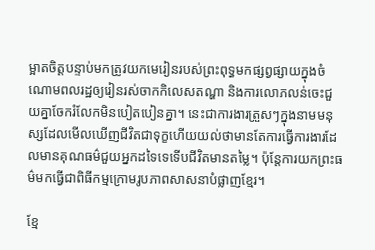ម្អាតចិត្ដបន្ទាប់មកត្រូវយកមេរៀនរបស់ព្រះពុទ្ធមកផ្សព្វផ្សាយក្នុងចំណោមពលរដ្ឋឲ្យរៀនរស់ចាកកិលេសតណ្ហា និងការលោភលន់ចេះជួយគ្នាចែករំលែកមិនបៀតបៀនគ្នា។ នេះជាការងារត្រួសៗក្នុងនាមមនុស្សដែលមើលឃើញជីវិតជាទុក្ខហើយយល់ថាមានតែការធ្វើការងារដែលមានគុណធម៌ជួយអ្នកដទៃទេទើបជីវិតមានតម្លៃ។ ប៉ុន្ដែការយកព្រះធម៌មកធ្វើជាពិធីកម្មក្រោមរូបភាពសាសនាបំផ្លាញខ្មែរ។

ខ្មែ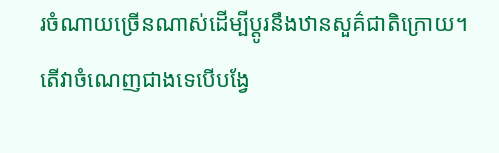រចំណាយច្រើនណាស់ដើម្បីប្ដូរនឹងឋានសួគ៌ជាតិក្រោយ។ តើវាចំណេញជាងទេបើបង្វែ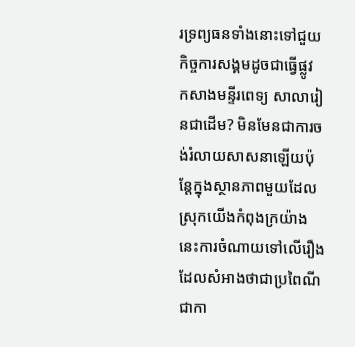រទ្រព្យធនទាំងនោះទៅជួយកិច្ចការសង្គមដូចជាធ្វើផ្លូវ កសាងមន្ទីរពេទ្យ សាលារៀនជាដើម? មិនមែនជាការចង់រំលាយសាសនាឡើយប៉ុន្ដែក្នុងស្ថានភាពមួយដែលស្រុកយើងកំពុងក្រយ៉ាងនេះការចំណាយទៅលើរឿងដែលសំអាងថាជាប្រពៃណីជាកា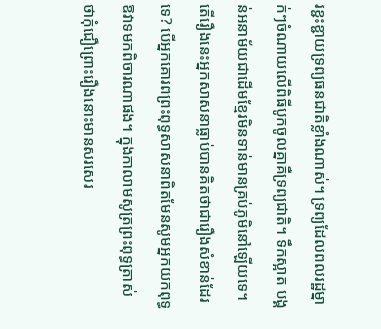រខ្ជះខ្ជាយទ្រព្យធនជាតិខ្លាំងណាស់។ ទ្រព្យដែលពលរដ្ឋម្នាក់ៗចំណាយលើពិធីបូកចូលគ្នាគឺទ្រព្យជាតិ។ ទឹកស្អាត បង្គន់អនាម័យជាដើមខ្មែរមិនទាន់មានគ្រប់ភូមិនៅឡើយទេ។ តើរឿងនេះអ្នកសាសនាធ្លាប់បានគិតថាជារឿងសំខាន់ដែរទេ? បើអ្នកគោរពព្រះពុទ្ធសាសនាពិតមែនសូមអ្នកយកពុទ្ធឱវាទមកពិចារណាផង។ ក្នុងកាលាមសូត្រព្រះពុទ្ធត្រាស់ថាកុំជឿព្រោះរឿងនោះមានសរសេរ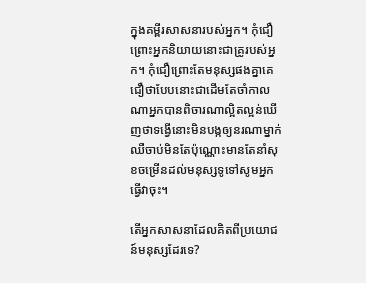ក្នុងគម្ពីរសាសនារបស់អ្នក។ កុំជឿព្រោះអ្នកនិយាយនោះជាគ្រូរបស់អ្នក។ កុំជឿព្រោះតែមនុស្សផងគ្នាគេជឿថាបែបនោះជាដើមតែចាំកាលណាអ្នកបានពិចារណាល្អិតល្អន់ឃើញថាទង្វើនោះមិនបង្កឲ្យនរណាម្នាក់ឈឺចាប់មិនតែប៉ុណ្ណោះមានតែនាំសុខចម្រើនដល់មនុស្សទូទៅសូមអ្នកធ្វើវាចុះ។

តើអ្នកសាសនាដែលគិតពីប្រយោជន៍មនុស្សដែរទេ?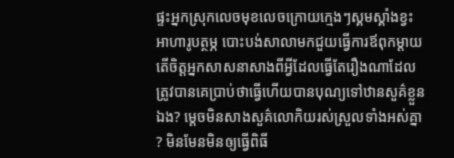ផ្ទះអ្នកស្រុកលេចមុខលេចក្រោយក្មេងៗស្គមស្គាំងខ្វះអាហារូបត្ថម្ភ បោះបង់សាលាមកជួយធ្វើការឪពុកម្ដាយ តើចិត្ដអ្នកសាសនាសាងពីអ្វីដែលធ្វើតែរឿងណាដែលត្រូវបានគេប្រាប់ថាធ្វើហើយបានបុណ្យទៅឋានសួគ៌ខ្លួនឯង? ម្ដេចមិនសាងសួគ៌លោកិយរស់ស្រួលទាំងអស់គ្នា? មិនមែនមិនឲ្យធ្វើពិធី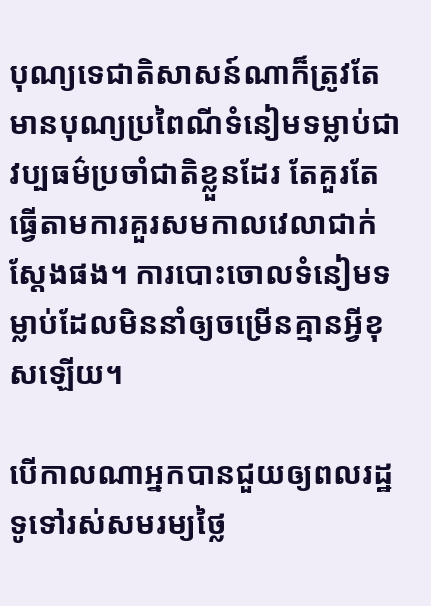បុណ្យទេជាតិសាសន៍ណាក៏ត្រូវតែមានបុណ្យប្រពៃណីទំនៀមទម្លាប់ជាវប្បធម៌ប្រចាំជាតិខ្លួនដែរ តែគួរតែធ្វើតាមការគួរសមកាលវេលាជាក់ស្ដែងផង។ ការបោះចោលទំនៀមទម្លាប់ដែលមិននាំឲ្យចម្រើនគ្មានអ្វីខុសឡើយ។

បើកាលណាអ្នកបានជួយឲ្យពលរដ្ឋទូទៅរស់សមរម្យថ្លៃ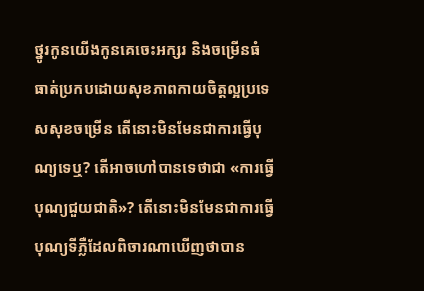ថ្នូរកូនយើងកូនគេចេះអក្សរ និងចម្រើនធំធាត់ប្រកបដោយសុខភាពកាយចិត្ដល្អប្រទេសសុខចម្រើន តើនោះមិនមែនជាការធ្វើបុណ្យទេឬ? តើអាចហៅបានទេថាជា «ការធ្វើបុណ្យជួយជាតិ»? តើនោះមិនមែនជាការធ្វើបុណ្យទីភ្លឺដែលពិចារណាឃើញថាបាន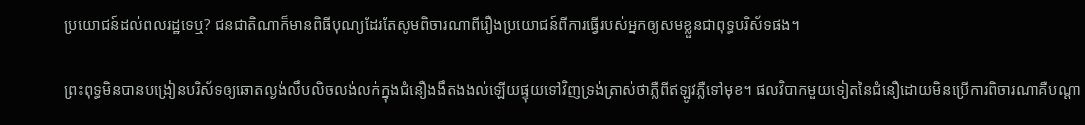ប្រយោជន៍ដល់ពលរដ្ឋទេឬ? ជនជាតិណាក៏មានពិធីបុណ្យដែរតែសូមពិចារណាពីរឿងប្រយោជន៍ពីការធ្វើរបស់អ្នកឲ្យសមខ្លួនជាពុទ្ធបរិស័ទផង។

ព្រះពុទ្ធមិនបានបង្រៀនបរិស័ទឲ្យឆោតល្ងង់លឹបលិចលង់លក់ក្នុងជំនឿងងឹតងងល់ឡើយផ្ទុយទៅវិញទ្រង់ត្រាស់ថាភ្លឺពីឥឡូវភ្លឺទៅមុខ។ ផលវិបាកមួយទៀតនៃជំនឿដោយមិនប្រើការពិចារណាគឺបណ្ដា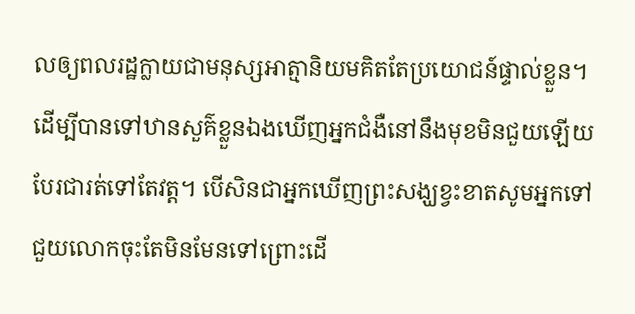លឲ្យពលរដ្ឋក្លាយជាមនុស្សអាត្មានិយមគិតតែប្រយោជន៍ផ្ទាល់ខ្លួន។ ដើម្បីបានទៅឋានសួគ៌ខ្លួនឯងឃើញអ្នកជំងឺនៅនឹងមុខមិនជួយឡើយបែរជារត់ទៅតែវត្ដ។ បើសិនជាអ្នកឃើញព្រះសង្ឃខ្វះខាតសូមអ្នកទៅជួយលោកចុះតែមិនមែនទៅព្រោះដើ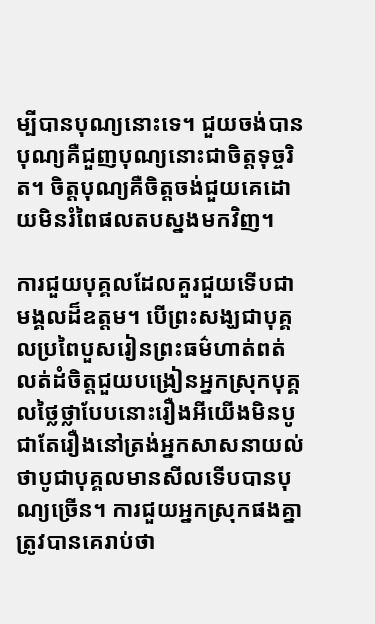ម្បីបានបុណ្យនោះទេ។ ជួយចង់បានបុណ្យគឺជួញបុណ្យនោះជាចិត្ដទុច្ចរិត។ ចិត្ដបុណ្យគឺចិត្ដចង់ជួយគេដោយមិនរំពៃផលតបស្នងមកវិញ។

ការជួយបុគ្គលដែលគួរជួយទើបជាមង្គលដ៏ឧត្ដម។ បើព្រះសង្ឃជាបុគ្គលប្រពៃបួសរៀនព្រះធម៌ហាត់ពត់លត់ដំចិត្ដជួយបង្រៀនអ្នកស្រុកបុគ្គលថ្លៃថ្លាបែបនោះរឿងអីយើងមិនបូជាតែរឿងនៅត្រង់អ្នកសាសនាយល់ថាបូជាបុគ្គលមានសីលទើបបានបុណ្យច្រើន។ ការជួយអ្នកស្រុកផងគ្នាត្រូវបានគេរាប់ថា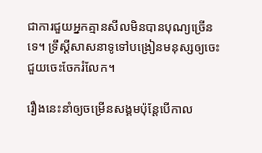ជាការជួយអ្នកគ្មានសីលមិនបានបុណ្យច្រើនទេ។ ទ្រឹស្ដីសាសនាទូទៅបង្រៀនមនុស្សឲ្យចេះជួយចេះចែករំលែក។

រឿងនេះនាំឲ្យចម្រើនសង្គមប៉ុន្តែបើកាល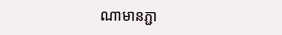ណាមានភ្ជា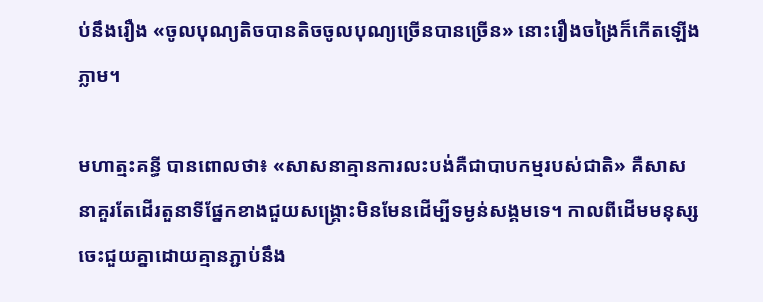ប់នឹងរឿង «ចូលបុណ្យតិចបានតិចចូលបុណ្យច្រើនបានច្រើន» នោះរឿងចង្រៃក៏កើតឡើងភ្លាម។

មហាត្មះគន្ធី បានពោលថា៖ «សាសនាគ្មានការលះបង់គឺជាបាបកម្មរបស់ជាតិ» គឺសាសនាគួរតែដើរតួនាទីផ្នែកខាងជួយសង្គ្រោះមិនមែនដើម្បីទម្ងន់សង្គមទេ។ កាលពីដើមមនុស្សចេះជួយគ្នាដោយគ្មានភ្ជាប់នឹង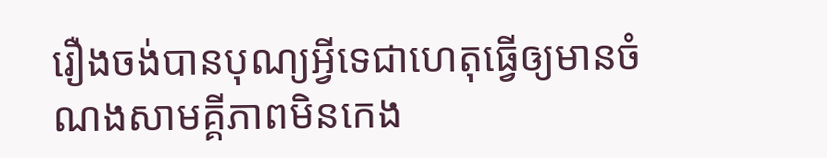រឿងចង់បានបុណ្យអ្វីទេជាហេតុធ្វើឲ្យមានចំណងសាមគ្គីភាពមិនកេង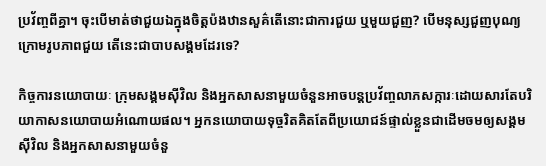ប្រវ័ញ្ចពីគ្នា។ ចុះបើមាត់ថាជួយឯក្នុងចិត្ដប៉ងឋានសួគ៌តើនោះជាការជួយ ឬមួយជួញ? បើមនុស្សជួញបុណ្យក្រោមរូបភាពជួយ តើនេះជាបាបសង្គមដែរទេ?

កិច្ចការនយោបាយៈ ក្រុមសង្គមស៊ីវិល និងអ្នកសាសនាមួយចំនួនអាចបន្ដប្រវ័ញ្ចលាភសក្ការៈដោយសារតែបរិយាកាសនយោបាយអំណោយផល។ អ្នកនយោបាយទុច្ចរិតគិតតែពីប្រយោជន៍ផ្ទាល់ខ្លួនជាដើមចមឲ្យសង្គមស៊ីវិល និងអ្នកសាសនាមួយចំនួ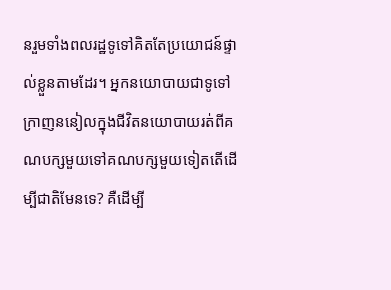នរួមទាំងពលរដ្ឋទូទៅគិតតែប្រយោជន៍ផ្ទាល់ខ្លួនតាមដែរ។ អ្នកនយោបាយជាទូទៅក្រាញននៀលក្នុងជីវិតនយោបាយរត់ពីគណបក្សមួយទៅគណបក្សមួយទៀតតើដើម្បីជាតិមែនទេ? គឺដើម្បី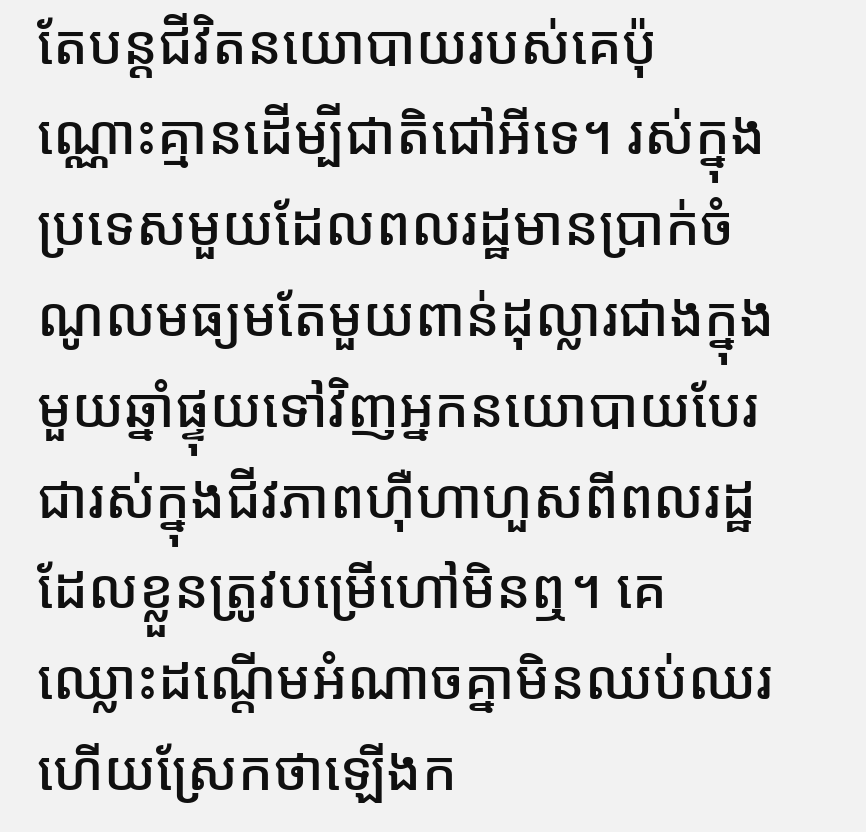តែបន្ដជីវិតនយោបាយរបស់គេប៉ុណ្ណោះគ្មានដើម្បីជាតិជៅអីទេ។ រស់ក្នុងប្រទេសមួយដែលពលរដ្ឋមានប្រាក់ចំណូលមធ្យមតែមួយពាន់ដុល្លារជាងក្នុងមួយឆ្នាំផ្ទុយទៅវិញអ្នកនយោបាយបែរជារស់ក្នុងជីវភាពហ៊ឺហាហួសពីពលរដ្ឋដែលខ្លួនត្រូវបម្រើហៅមិនឮ។ គេឈ្លោះដណ្តើមអំណាចគ្នាមិនឈប់ឈរហើយស្រែកថាឡើងក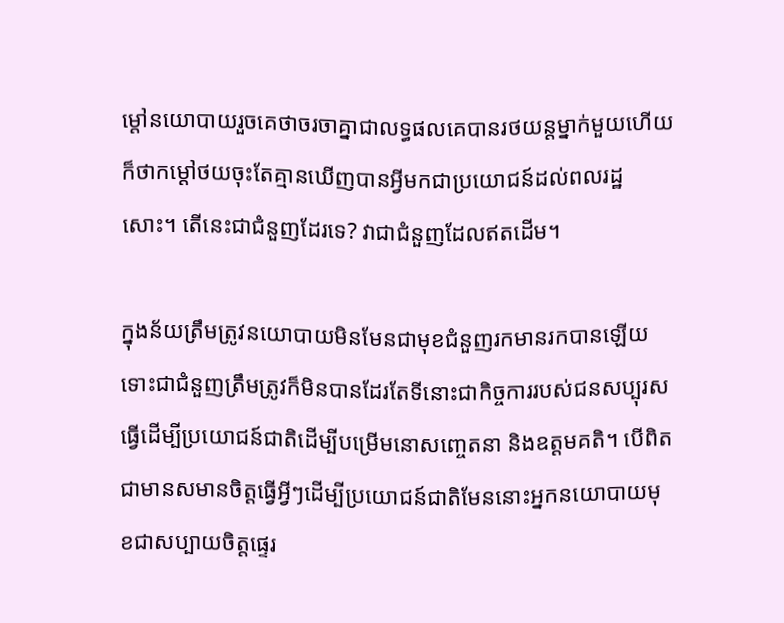ម្តៅនយោបាយរួចគេថាចរចាគ្នាជាលទ្ធផលគេបានរថយន្ដម្នាក់មួយហើយក៏ថាកម្ដៅថយចុះតែគ្មានឃើញបានអ្វីមកជាប្រយោជន៍ដល់ពលរដ្ឋសោះ។ តើនេះជាជំនួញដែរទេ? វាជាជំនួញដែលឥតដើម។

ក្នុងន័យត្រឹមត្រូវនយោបាយមិនមែនជាមុខជំនួញរកមានរកបានឡើយទោះជាជំនួញត្រឹមត្រូវក៏មិនបានដែរតែទីនោះជាកិច្ចការរបស់ជនសប្បុរសធ្វើដើម្បីប្រយោជន៍ជាតិដើម្បីបម្រើមនោសញ្ចេតនា និងឧត្តមគតិ។ បើពិតជាមានសមានចិត្ដធ្វើអ្វីៗដើម្បីប្រយោជន៍ជាតិមែននោះអ្នកនយោបាយមុខជាសប្បាយចិត្តផ្ទេរ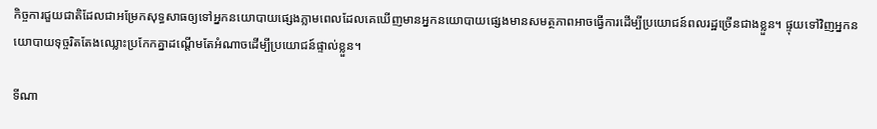កិច្ចការជួយជាតិដែលជាអម្រែកសុទ្ធសាធឲ្យទៅអ្នកនយោបាយផ្សេងភ្លាមពេលដែលគេឃើញមានអ្នកនយោបាយផ្សេងមានសមត្ថភាពអាចធ្វើការដើម្បីប្រយោជន៍ពលរដ្ឋច្រើនជាងខ្លួន។ ផ្ទុយទៅវិញអ្នកនយោបាយទុច្ចរិតតែងឈ្លោះប្រកែកគ្នាដណ្តើមតែអំណាចដើម្បីប្រយោជន៍ផ្ទាល់ខ្លួន។

ទីណា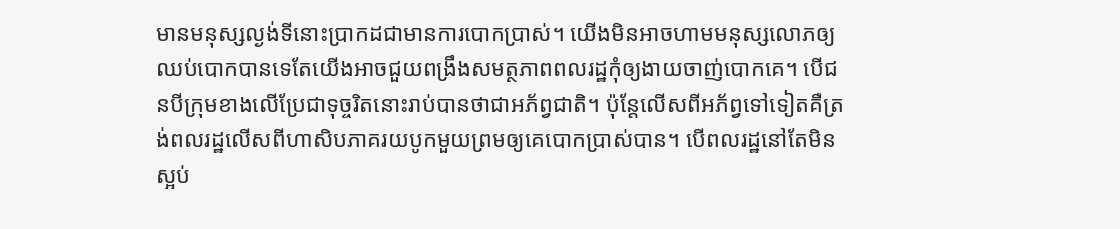មានមនុស្សល្ងង់ទីនោះប្រាកដជាមានការបោកប្រាស់។ យើងមិនអាចហាមមនុស្សលោភឲ្យឈប់បោកបានទេតែយើងអាចជួយពង្រឹងសមត្ថភាពពលរដ្ឋកុំឲ្យងាយចាញ់បោកគេ។ បើជនបីក្រុមខាងលើប្រែជាទុច្ចរិតនោះរាប់បានថាជាអភ័ព្វជាតិ។ ប៉ុន្ដែលើសពីអភ័ព្វទៅទៀតគឺត្រង់ពលរដ្ឋលើសពីហាសិបភាគរយបូកមួយព្រមឲ្យគេបោកប្រាស់បាន។ បើពលរដ្ឋនៅតែមិនស្អប់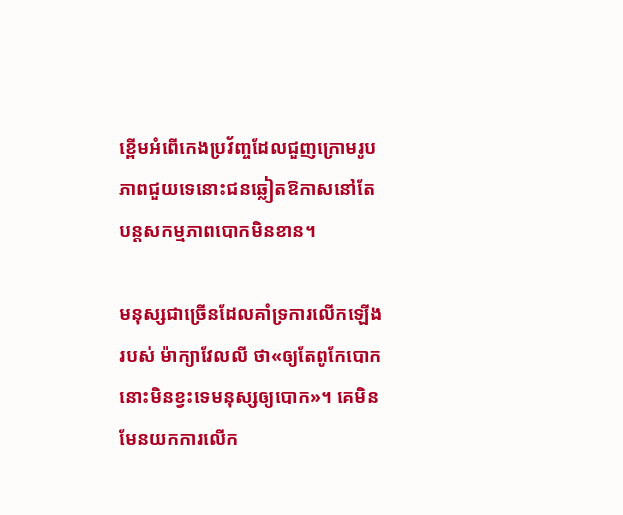ខ្ពើមអំពើកេងប្រវ័ញ្ចដែលជួញក្រោមរូបភាពជួយទេនោះជនឆ្លៀតឱកាសនៅតែបន្ដសកម្មភាពបោកមិនខាន។

មនុស្សជាច្រើនដែលគាំទ្រការលើកឡើងរបស់ ម៉ាក្យាវែលលី ថា«ឲ្យតែពូកែបោកនោះមិនខ្វះទេមនុស្សឲ្យបោក»។ គេមិនមែនយកការលើក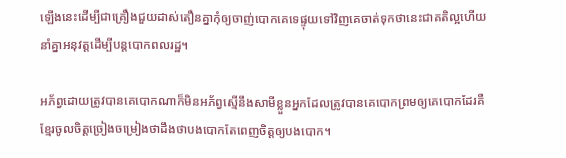ឡើងនេះដើម្បីជាគ្រឿងជួយដាស់តឿនគ្នាកុំឲ្យចាញ់បោកគេទេផ្ទុយទៅវិញគេចាត់ទុកថានេះជាគតិល្អហើយនាំគ្នាអនុវត្ដដើម្បីបន្តបោកពលរដ្ឋ។

អភ័ព្វដោយត្រូវបានគេបោកណាក៏មិនអភ័ព្វស្មើនឹងសាមីខ្លួនអ្នកដែលត្រូវបានគេបោកព្រមឲ្យគេបោកដែរគឺខ្មែរចូលចិត្ដច្រៀងចម្រៀងថាដឹងថាបងបោកតែពេញចិត្ដឲ្យបងបោក។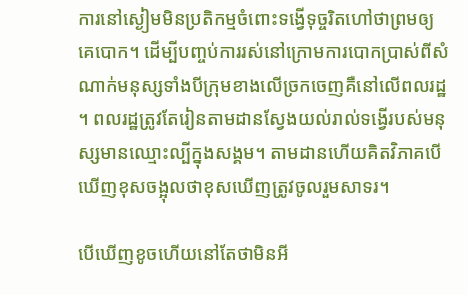ការនៅស្ងៀមមិនប្រតិកម្មចំពោះទង្វើទុច្ចរិតហៅថាព្រមឲ្យគេបោក។ ដើម្បីបញ្ចប់ការរស់នៅក្រោមការបោកប្រាស់ពីសំណាក់មនុស្សទាំងបីក្រុមខាងលើច្រកចេញគឺនៅលើពលរដ្ឋ។ ពលរដ្ឋត្រូវតែរៀនតាមដានស្វែងយល់រាល់ទង្វើរបស់មនុស្សមានឈ្មោះល្បីក្នុងសង្គម។ តាមដានហើយគិតវិភាគបើឃើញខុសចង្អុលថាខុសឃើញត្រូវចូលរួមសាទរ។

បើឃើញខូចហើយនៅតែថាមិនអី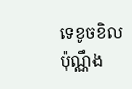ទេខូចខិលប៉ុណ្ណឹង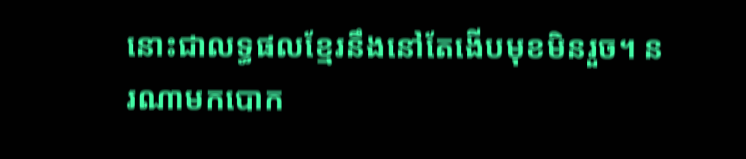នោះជាលទ្ធផលខ្មែរនឹងនៅតែងើបមុខមិនរួច។ នរណាមកបោក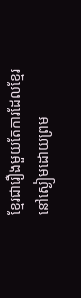ខ្មែរជារឿងមួយតែការដែលខ្មែរនៅស្ងៀមដោយព្រម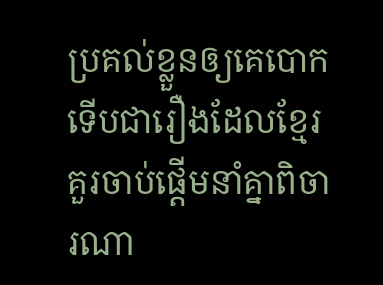ប្រគល់ខ្លួនឲ្យគេបោកទើបជារឿងដែលខ្មែរគួរចាប់ផ្ដើមនាំគ្នាពិចារណា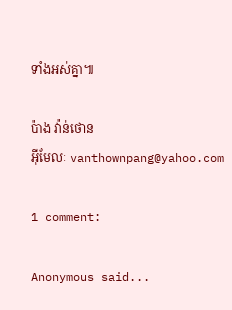ទាំងអស់គ្នា៕

ប៉ាង វ៉ាន់ថោន
អ៊ីមែលៈ vanthownpang@yahoo.com

1 comment:

Anonymous said...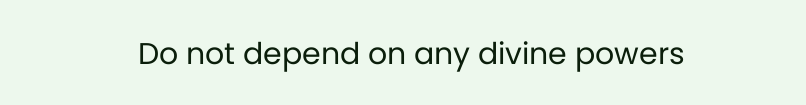Do not depend on any divine powers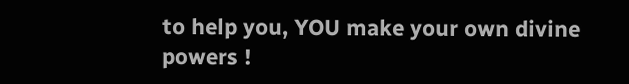to help you, YOU make your own divine powers !